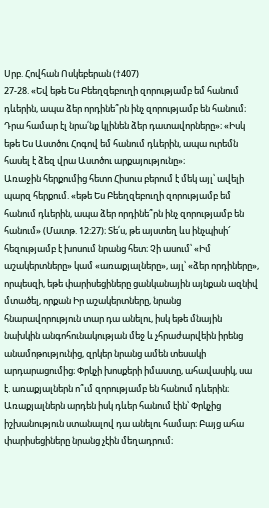Սրբ. Հովհան Ոսկեբերան (†407)
27-28. «Եվ եթե Ես Բեեղզեբուղի զորությամբ եմ հանում դևերին, ապա ձեր որդինե՞րն ինչ զորությամբ են հանում։ Դրա համար էլ նրա՛նք կլինեն ձեր դատավորները»։ «Իսկ եթե Ես Աստծու Հոգով եմ հանում դևերին, ապա ուրեմն հասել է ձեզ վրա Աստծու արքայությունը»։
Առաջին հերքումից հետո Հիսուս բերում է մեկ այլ՝ ավելի պարզ հերքում. «եթե Ես Բեեղզեբուղի զորությամբ եմ հանում դևերին, ապա ձեր որդինե՞րն ինչ զորությամբ են հանում» (Մատթ. 12:27)։ Տե՛ս, թե այստեղ ևս ինչպիսի՜ հեզությամբ է խոսում նրանց հետ։ Չի ասում՝ «Իմ աշակերտները» կամ «առաքյալները», այլ՝ «ձեր որդիները», որպեսզի, եթե փարիսեցիները ցանկանային այնքան ազնիվ մտածել, որքան Իր աշակերտները, նրանց հնարավորություն տար դա անելու, իսկ եթե մնային նախկին անգոհունակության մեջ և չհրաժարվեին իրենց անամոթությունից, զրկեր նրանց ամեն տեսակի արդարացումից։ Փրկչի խոսքերի իմաստը, ահավասիկ, սա է. առաքյալներն ո՞ւմ զորությամբ են հանում դևերին։ Առաքյալներն արդեն իսկ դևեր հանում էին՝ Փրկչից իշխանություն ստանալով դա անելու համար։ Բայց ահա փարիսեցիները նրանց չէին մեղադրում։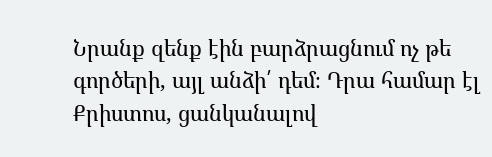Նրանք զենք էին բարձրացնում ոչ թե գործերի, այլ անձի՛ դեմ։ Դրա համար էլ Քրիստոս, ցանկանալով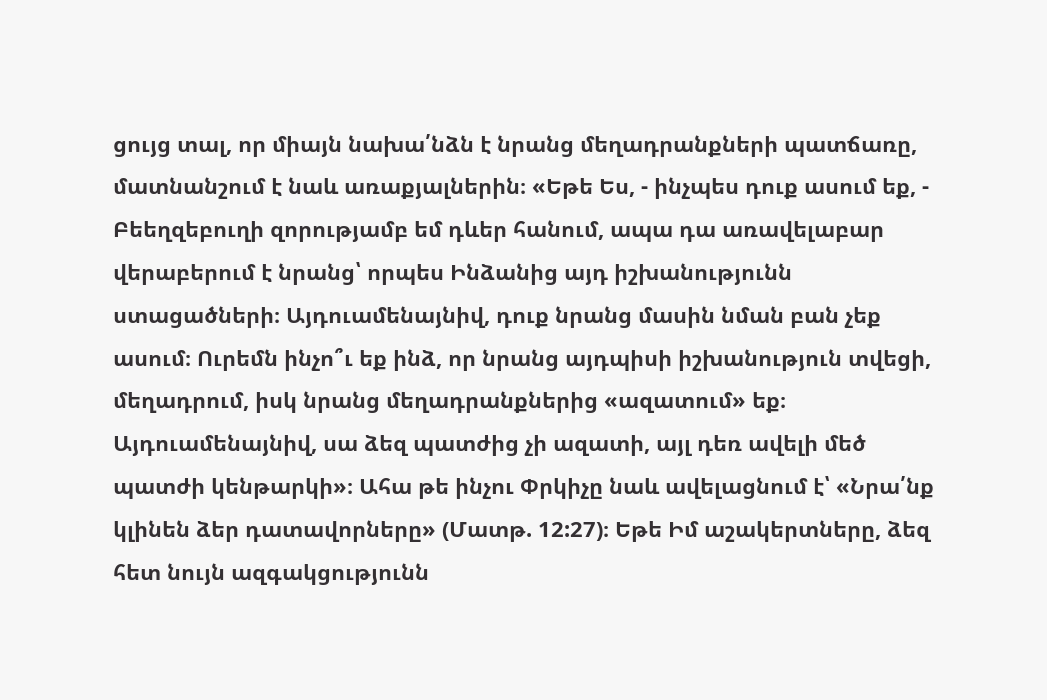ցույց տալ, որ միայն նախա՛նձն է նրանց մեղադրանքների պատճառը, մատնանշում է նաև առաքյալներին։ «Եթե Ես, - ինչպես դուք ասում եք, - Բեեղզեբուղի զորությամբ եմ դևեր հանում, ապա դա առավելաբար վերաբերում է նրանց՝ որպես Ինձանից այդ իշխանությունն ստացածների։ Այդուամենայնիվ, դուք նրանց մասին նման բան չեք ասում։ Ուրեմն ինչո՞ւ եք ինձ, որ նրանց այդպիսի իշխանություն տվեցի, մեղադրում, իսկ նրանց մեղադրանքներից «ազատում» եք։ Այդուամենայնիվ, սա ձեզ պատժից չի ազատի, այլ դեռ ավելի մեծ պատժի կենթարկի»։ Ահա թե ինչու Փրկիչը նաև ավելացնում է՝ «Նրա՛նք կլինեն ձեր դատավորները» (Մատթ. 12:27)։ Եթե Իմ աշակերտները, ձեզ հետ նույն ազգակցությունն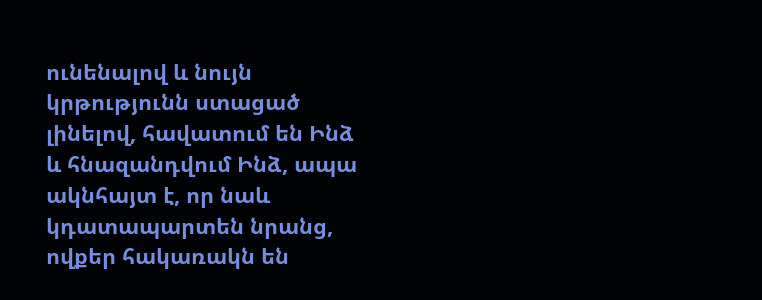ունենալով և նույն կրթությունն ստացած լինելով, հավատում են Ինձ և հնազանդվում Ինձ, ապա ակնհայտ է, որ նաև կդատապարտեն նրանց, ովքեր հակառակն են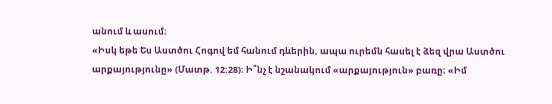անում և ասում։
«Իսկ եթե Ես Աստծու Հոգով եմ հանում դևերին, ապա ուրեմն հասել է ձեզ վրա Աստծու արքայությունը» (Մատթ. 12:28)։ Ի՞նչ է նշանակում «արքայություն» բառը։ «Իմ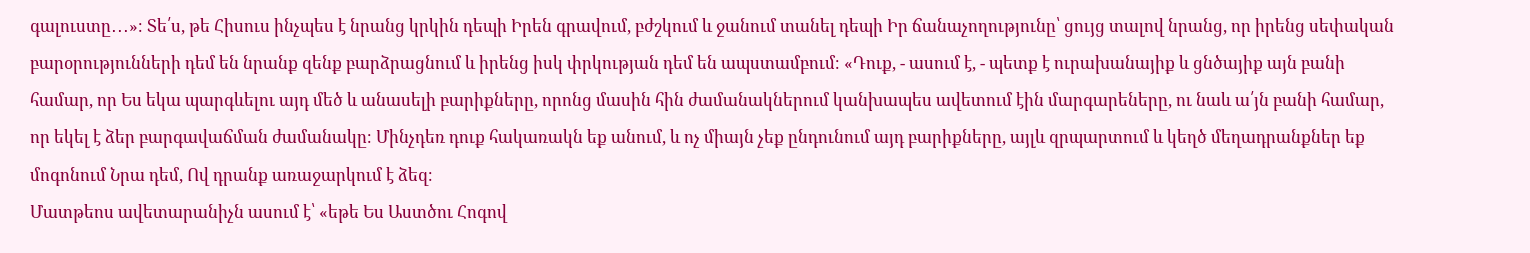գալուստը․․․»։ Տե՛ս, թե Հիսուս ինչպես է նրանց կրկին դեպի Իրեն գրավում, բժշկում և ջանում տանել դեպի Իր ճանաչողությունը՝ ցույց տալով նրանց, որ իրենց սեփական բարօրությունների դեմ են նրանք զենք բարձրացնում և իրենց իսկ փրկության դեմ են ապստամբում։ «Դուք, - ասում է, - պետք է ուրախանայիք և ցնծայիք այն բանի համար, որ Ես եկա պարգևելու այդ մեծ և անասելի բարիքները, որոնց մասին հին ժամանակներում կանխապես ավետում էին մարգարեները, ու նաև ա՛յն բանի համար, որ եկել է ձեր բարգավաճման ժամանակը։ Մինչդեռ դուք հակառակն եք անում, և ոչ միայն չեք ընդունում այդ բարիքները, այլև զրպարտում և կեղծ մեղադրանքներ եք մոգոնում Նրա դեմ, Ով դրանք առաջարկում է ձեզ։
Մատթեոս ավետարանիչն ասում է՝ «եթե Ես Աստծու Հոգով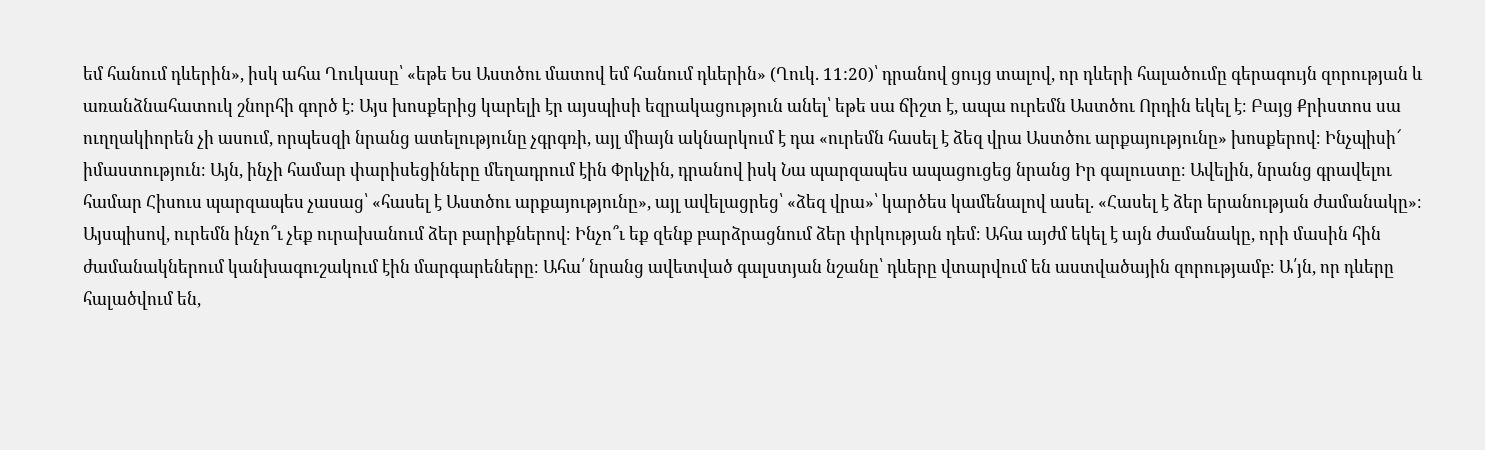եմ հանում դևերին», իսկ ահա Ղուկասը՝ «եթե Ես Աստծու մատով եմ հանում դևերին» (Ղուկ. 11:20)՝ դրանով ցույց տալով, որ դևերի հալածումը գերագույն զորության և առանձնահատուկ շնորհի գործ է։ Այս խոսքերից կարելի էր այսպիսի եզրակացություն անել՝ եթե սա ճիշտ է, ապա ուրեմն Աստծու Որդին եկել է։ Բայց Քրիստոս սա ուղղակիորեն չի ասում, որպեսզի նրանց ատելությունը չգրգռի, այլ միայն ակնարկում է դա «ուրեմն հասել է ձեզ վրա Աստծու արքայությունը» խոսքերով։ Ինչպիսի՜ իմաստություն։ Այն, ինչի համար փարիսեցիները մեղադրում էին Փրկչին, դրանով իսկ Նա պարզապես ապացուցեց նրանց Իր գալուստը։ Ավելին, նրանց գրավելու համար Հիսուս պարզապես չասաց՝ «հասել է Աստծու արքայությունը», այլ ավելացրեց՝ «ձեզ վրա»՝ կարծես կամենալով ասել. «Հասել է ձեր երանության ժամանակը»։ Այսպիսով, ուրեմն ինչո՞ւ չեք ուրախանում ձեր բարիքներով։ Ինչո՞ւ եք զենք բարձրացնում ձեր փրկության դեմ։ Ահա այժմ եկել է այն ժամանակը, որի մասին հին ժամանակներում կանխագուշակում էին մարգարեները։ Ահա՛ նրանց ավետված գալստյան նշանը՝ դևերը վտարվում են աստվածային զորությամբ։ Ա՛յն, որ դևերը հալածվում են,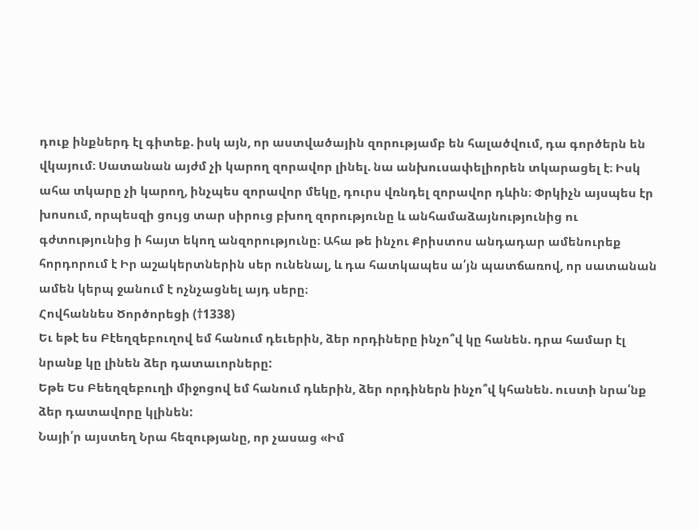դուք ինքներդ էլ գիտեք. իսկ այն, որ աստվածային զորությամբ են հալածվում, դա գործերն են վկայում։ Սատանան այժմ չի կարող զորավոր լինել. նա անխուսափելիորեն տկարացել է։ Իսկ ահա տկարը չի կարող, ինչպես զորավոր մեկը, դուրս վռնդել զորավոր դևին։ Փրկիչն այսպես էր խոսում, որպեսզի ցույց տար սիրուց բխող զորությունը և անհամաձայնությունից ու գժտությունից ի հայտ եկող անզորությունը։ Ահա թե ինչու Քրիստոս անդադար ամենուրեք հորդորում է Իր աշակերտներին սեր ունենալ, և դա հատկապես ա՛յն պատճառով, որ սատանան ամեն կերպ ջանում է ոչնչացնել այդ սերը։
Հովհաննես Ծործորեցի (†1338)
Եւ եթէ ես Բէեղզեբուղով եմ հանում դեւերին, ձեր որդիները ինչո՞վ կը հանեն. դրա համար էլ նրանք կը լինեն ձեր դատաւորները:
Եթե Ես Բեեղզեբուղի միջոցով եմ հանում դևերին, ձեր որդիներն ինչո՞վ կհանեն. ուստի նրա՛նք ձեր դատավորը կլինեն:
Նայի՛ր այստեղ Նրա հեզությանը, որ չասաց «Իմ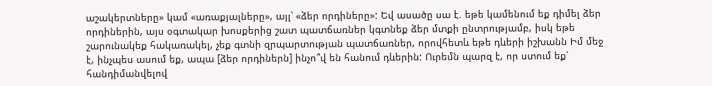աշակերտները» կամ «առաքյալները», այլ՝ «ձեր որդիները»: Եվ ասածը սա է. եթե կամենում եք դիմել ձեր որդիներին, այս օգտակար խոսքերից շատ պատճառներ կգտնեք ձեր մտքի ընտրությամբ, իսկ եթե շարունակեք հակառակել, չեք գտնի զրպարտության պատճառներ, որովհետև եթե դևերի իշխանն Իմ մեջ է, ինչպես ասում եք, ապա [ձեր որդիներն] ինչո՞վ են հանում դևերին: Ուրեմն պարզ է, որ ստում եք՝ հանդիմանվելով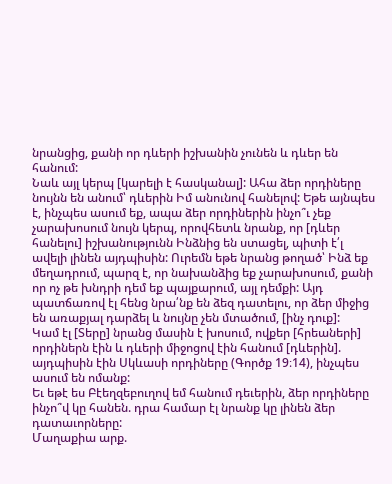նրանցից, քանի որ դևերի իշխանին չունեն և դևեր են հանում:
Նաև այլ կերպ [կարելի է հասկանալ]: Ահա ձեր որդիները նույնն են անում՝ դևերին Իմ անունով հանելով: Եթե այնպես է, ինչպես ասում եք, ապա ձեր որդիներին ինչո՞ւ չեք չարախոսում նույն կերպ, որովհետև նրանք, որ [դևեր հանելու] իշխանությունն Ինձնից են ստացել, պիտի է՛լ ավելի լինեն այդպիսին: Ուրեմն եթե նրանց թողած՝ Ինձ եք մեղադրում, պարզ է, որ նախանձից եք չարախոսում, քանի որ ոչ թե խնդրի դեմ եք պայքարում, այլ դեմքի: Այդ պատճառով էլ հենց նրա՛նք են ձեզ դատելու, որ ձեր միջից են առաքյալ դարձել և նույնը չեն մտածում, [ինչ դուք]:
Կամ էլ [Տերը] նրանց մասին է խոսում, ովքեր [հրեաների] որդիներն էին և դևերի միջոցով էին հանում [դևերին]. այդպիսին էին Սկևասի որդիները (Գործք 19։14), ինչպես ասում են ոմանք:
Եւ եթէ ես Բէեղզեբուղով եմ հանում դեւերին, ձեր որդիները ինչո՞վ կը հանեն. դրա համար էլ նրանք կը լինեն ձեր դատաւորները:
Մաղաքիա արք.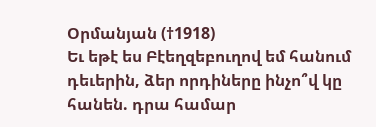Օրմանյան (†1918)
Եւ եթէ ես Բէեղզեբուղով եմ հանում դեւերին, ձեր որդիները ինչո՞վ կը հանեն. դրա համար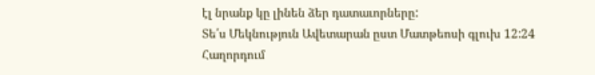էլ նրանք կը լինեն ձեր դատաւորները:
Տե՛ս Մեկնություն Ավետարան ըստ Մատթեոսի գլուխ 12:24
Հաղորդում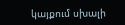կայքում սխալի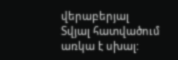վերաբերյալ
Տվյալ հատվածում առկա է սխալ: